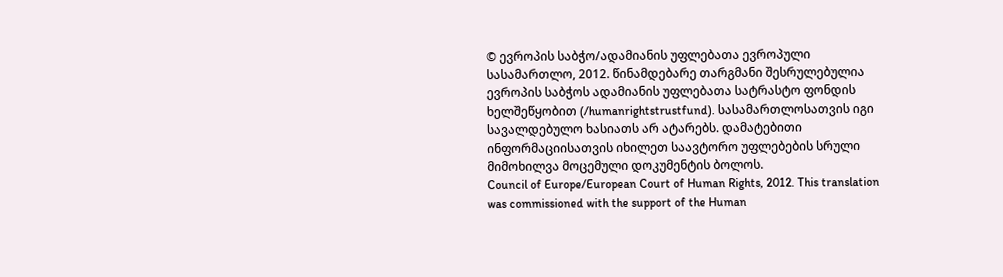© ევროპის საბჭო/ადამიანის უფლებათა ევროპული სასამართლო, 2012. წინამდებარე თარგმანი შესრულებულია ევროპის საბჭოს ადამიანის უფლებათა სატრასტო ფონდის ხელშეწყობით (/humanrightstrustfund). სასამართლოსათვის იგი სავალდებულო ხასიათს არ ატარებს. დამატებითი ინფორმაციისათვის იხილეთ საავტორო უფლებების სრული მიმოხილვა მოცემული დოკუმენტის ბოლოს.
Council of Europe/European Court of Human Rights, 2012. This translation was commissioned with the support of the Human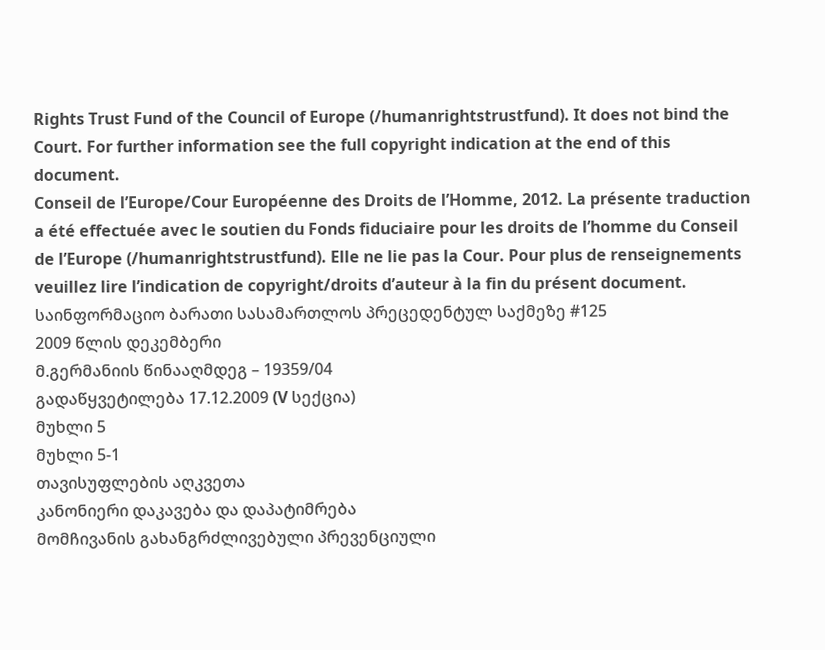Rights Trust Fund of the Council of Europe (/humanrightstrustfund). It does not bind the Court. For further information see the full copyright indication at the end of this document.
Conseil de l’Europe/Cour Européenne des Droits de l’Homme, 2012. La présente traduction a été effectuée avec le soutien du Fonds fiduciaire pour les droits de l’homme du Conseil de l’Europe (/humanrightstrustfund). Elle ne lie pas la Cour. Pour plus de renseignements veuillez lire l’indication de copyright/droits d’auteur à la fin du présent document.
საინფორმაციო ბარათი სასამართლოს პრეცედენტულ საქმეზე #125
2009 წლის დეკემბერი
მ.გერმანიის წინააღმდეგ – 19359/04
გადაწყვეტილება 17.12.2009 (V სექცია)
მუხლი 5
მუხლი 5-1
თავისუფლების აღკვეთა
კანონიერი დაკავება და დაპატიმრება
მომჩივანის გახანგრძლივებული პრევენციული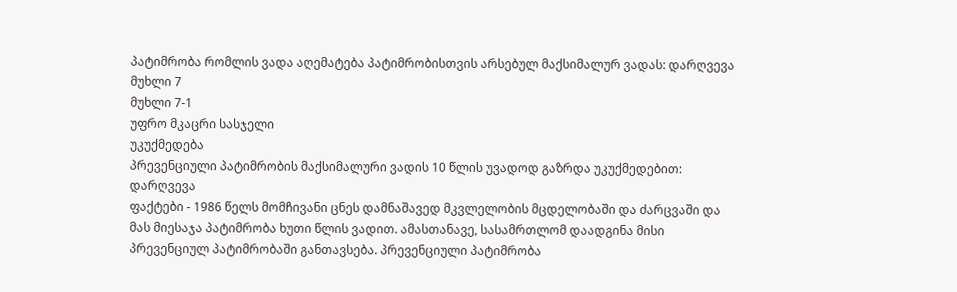პატიმრობა რომლის ვადა აღემატება პატიმრობისთვის არსებულ მაქსიმალურ ვადას: დარღვევა
მუხლი 7
მუხლი 7-1
უფრო მკაცრი სასჯელი
უკუქმედება
პრევენციული პატიმრობის მაქსიმალური ვადის 10 წლის უვადოდ გაზრდა უკუქმედებით: დარღვევა
ფაქტები - 1986 წელს მომჩივანი ცნეს დამნაშავედ მკვლელობის მცდელობაში და ძარცვაში და მას მიესაჯა პატიმრობა ხუთი წლის ვადით. ამასთანავე, სასამრთლომ დაადგინა მისი პრევენციულ პატიმრობაში განთავსება. პრევენციული პატიმრობა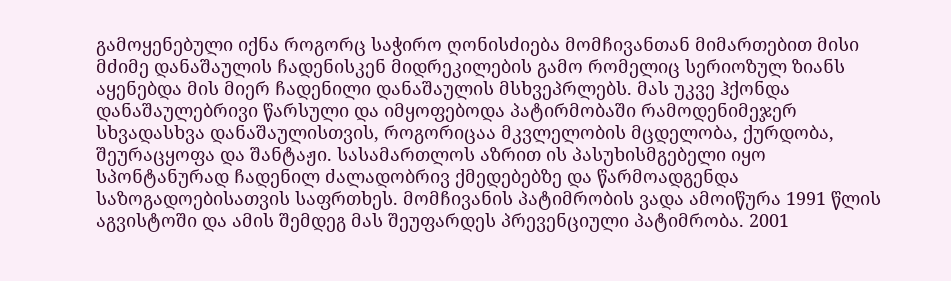გამოყენებული იქნა როგორც საჭირო ღონისძიება მომჩივანთან მიმართებით მისი მძიმე დანაშაულის ჩადენისკენ მიდრეკილების გამო რომელიც სერიოზულ ზიანს აყენებდა მის მიერ ჩადენილი დანაშაულის მსხვეპრლებს. მას უკვე ჰქონდა დანაშაულებრივი წარსული და იმყოფებოდა პატირმობაში რამოდენიმეჯერ სხვადასხვა დანაშაულისთვის, როგორიცაა მკვლელობის მცდელობა, ქურდობა, შეურაცყოფა და შანტაჟი. სასამართლოს აზრით ის პასუხისმგებელი იყო სპონტანურად ჩადენილ ძალადობრივ ქმედებებზე და წარმოადგენდა საზოგადოებისათვის საფრთხეს. მომჩივანის პატიმრობის ვადა ამოიწურა 1991 წლის აგვისტოში და ამის შემდეგ მას შეუფარდეს პრევენციული პატიმრობა. 2001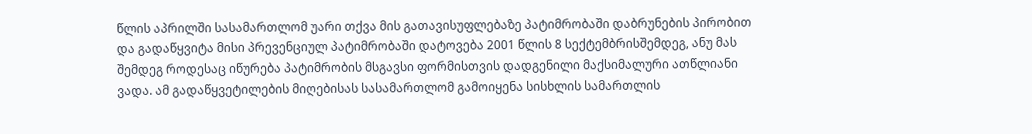წლის აპრილში სასამართლომ უარი თქვა მის გათავისუფლებაზე პატიმრობაში დაბრუნების პირობით და გადაწყვიტა მისი პრევენციულ პატიმრობაში დატოვება 2001 წლის 8 სექტემბრისშემდეგ, ანუ მას შემდეგ როდესაც იწურება პატიმრობის მსგავსი ფორმისთვის დადგენილი მაქსიმალური ათწლიანი ვადა. ამ გადაწყვეტილების მიღებისას სასამართლომ გამოიყენა სისხლის სამართლის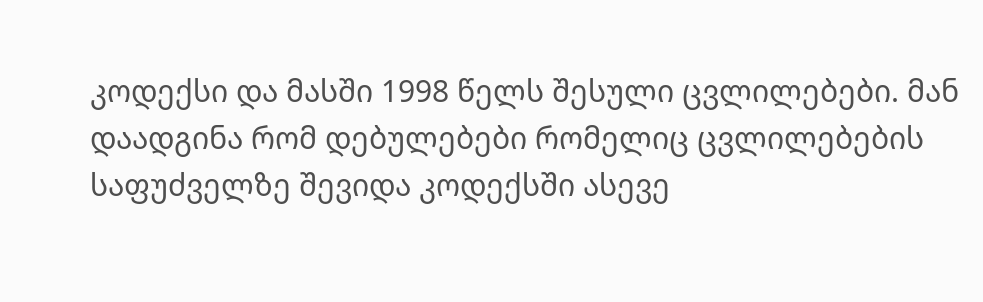კოდექსი და მასში 1998 წელს შესული ცვლილებები. მან დაადგინა რომ დებულებები რომელიც ცვლილებების საფუძველზე შევიდა კოდექსში ასევე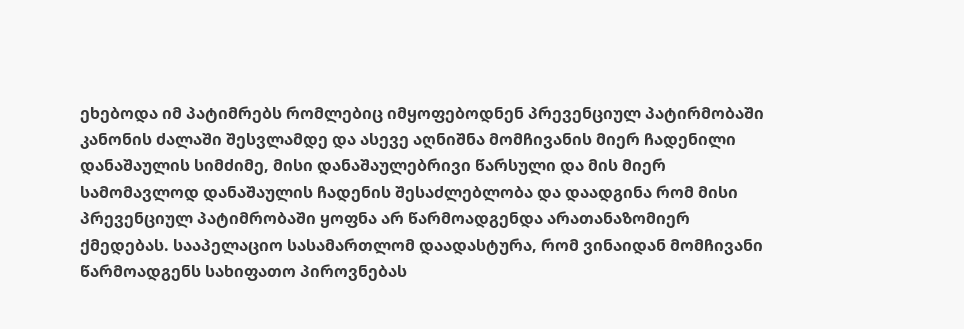ეხებოდა იმ პატიმრებს რომლებიც იმყოფებოდნენ პრევენციულ პატირმობაში კანონის ძალაში შესვლამდე და ასევე აღნიშნა მომჩივანის მიერ ჩადენილი დანაშაულის სიმძიმე, მისი დანაშაულებრივი წარსული და მის მიერ სამომავლოდ დანაშაულის ჩადენის შესაძლებლობა და დაადგინა რომ მისი პრევენციულ პატიმრობაში ყოფნა არ წარმოადგენდა არათანაზომიერ ქმედებას. სააპელაციო სასამართლომ დაადასტურა, რომ ვინაიდან მომჩივანი წარმოადგენს სახიფათო პიროვნებას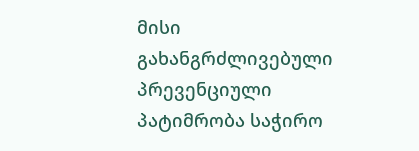მისი გახანგრძლივებული პრევენციული პატიმრობა საჭირო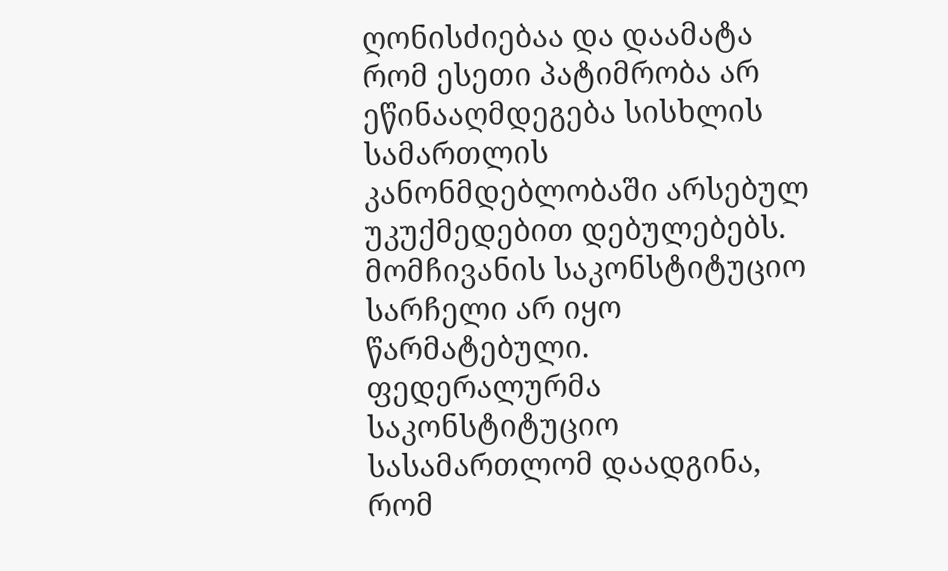ღონისძიებაა და დაამატა რომ ესეთი პატიმრობა არ ეწინააღმდეგება სისხლის სამართლის კანონმდებლობაში არსებულ უკუქმედებით დებულებებს. მომჩივანის საკონსტიტუციო სარჩელი არ იყო წარმატებული. ფედერალურმა საკონსტიტუციო სასამართლომ დაადგინა, რომ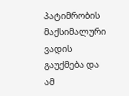პატიმრობის მაქსიმალური ვადის გაუქმება და ამ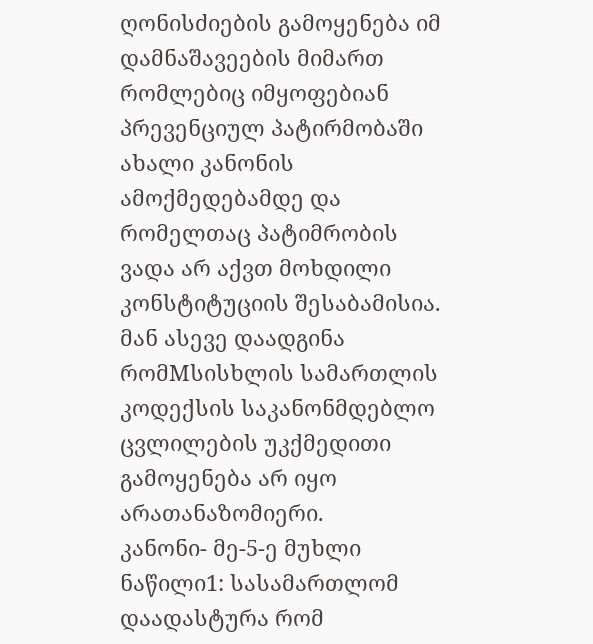ღონისძიების გამოყენება იმ დამნაშავეების მიმართ რომლებიც იმყოფებიან პრევენციულ პატირმობაში ახალი კანონის ამოქმედებამდე და რომელთაც პატიმრობის ვადა არ აქვთ მოხდილი კონსტიტუციის შესაბამისია. მან ასევე დაადგინა რომMსისხლის სამართლის კოდექსის საკანონმდებლო ცვლილების უკქმედითი გამოყენება არ იყო არათანაზომიერი.
კანონი- მე-5-ე მუხლი ნაწილი1: სასამართლომ დაადასტურა რომ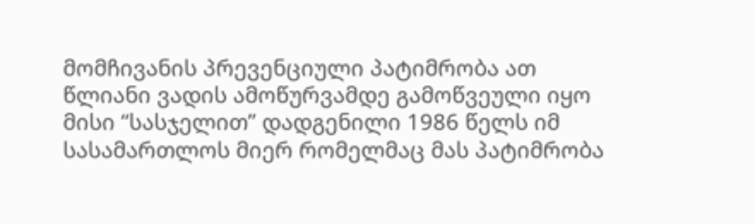მომჩივანის პრევენციული პატიმრობა ათ წლიანი ვადის ამოწურვამდე გამოწვეული იყო მისი “სასჯელით” დადგენილი 1986 წელს იმ სასამართლოს მიერ რომელმაც მას პატიმრობა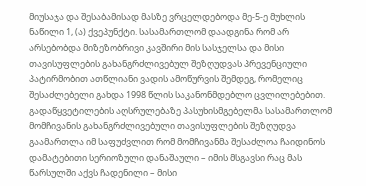მიუსაჯა და შესაბამისად მასზე ვრცელდებოდა მე-5-ე მუხლის ნაწილი 1, (ა) ქვეპუნქტი. სასამართლომ დაადგინა რომ არ არსებობდა მიზეზობრივი კავშირი მის სასჯელსა და მისი თავისუფლების გახანგრძლივებულ შეზღუდვას პრევენციული პატირმობით ათწლიანი ვადის ამოწურვის შემდეგ, რომელიც შესაძლებელი გახდა 1998 წლის საკანონმდებლო ცვლილებებით. გადაწყვეტილების აღსრულებაზე პასუხისმგებელმა სასამართლომ მომჩივანის გახანგრძლივებული თავისუფლების შეზღუდვა გაამართლა იმ საფუძვლით რომ მომჩივანმა შესაძლოა ჩაიდინოს დამატებითი სერიოზული დანაშაული – იმის მსგავსი რაც მას წარსულში აქვს ჩადენილი – მისი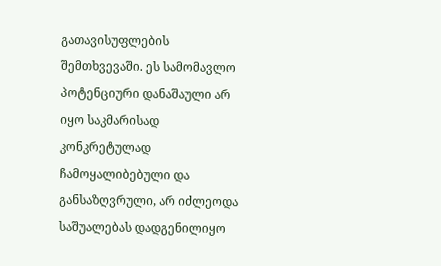გათავისუფლების შემთხვევაში. ეს სამომავლო პოტენციური დანაშაული არ იყო საკმარისად კონკრეტულად ჩამოყალიბებული და განსაზღვრული, არ იძლეოდა საშუალებას დადგენილიყო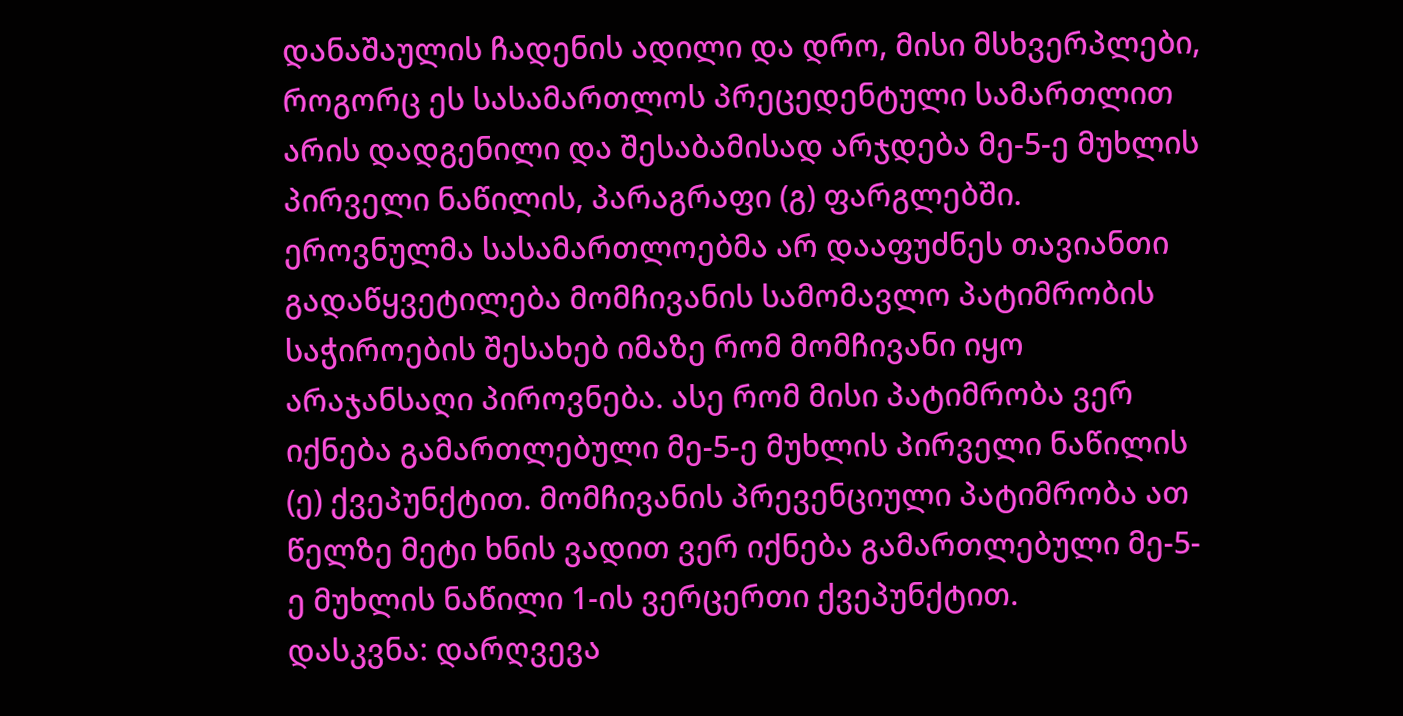დანაშაულის ჩადენის ადილი და დრო, მისი მსხვერპლები, როგორც ეს სასამართლოს პრეცედენტული სამართლით არის დადგენილი და შესაბამისად არჯდება მე-5-ე მუხლის პირველი ნაწილის, პარაგრაფი (გ) ფარგლებში. ეროვნულმა სასამართლოებმა არ დააფუძნეს თავიანთი გადაწყვეტილება მომჩივანის სამომავლო პატიმრობის საჭიროების შესახებ იმაზე რომ მომჩივანი იყო არაჯანსაღი პიროვნება. ასე რომ მისი პატიმრობა ვერ იქნება გამართლებული მე-5-ე მუხლის პირველი ნაწილის (ე) ქვეპუნქტით. მომჩივანის პრევენციული პატიმრობა ათ წელზე მეტი ხნის ვადით ვერ იქნება გამართლებული მე-5-ე მუხლის ნაწილი 1-ის ვერცერთი ქვეპუნქტით.
დასკვნა: დარღვევა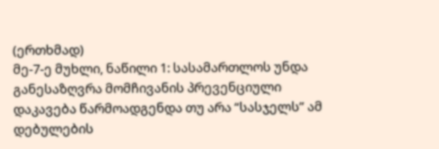(ერთხმად)
მე-7-ე მუხლი, ნაწილი 1: სასამართლოს უნდა განესაზღვრა მომჩივანის პრევენციული დაკავება წარმოადგენდა თუ არა “სასჯელს” ამ დებულების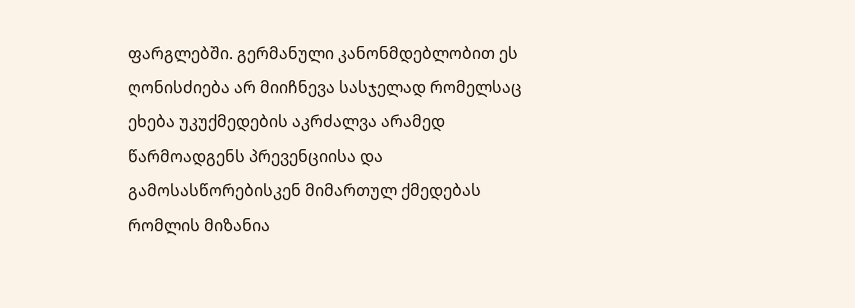ფარგლებში. გერმანული კანონმდებლობით ეს ღონისძიება არ მიიჩნევა სასჯელად რომელსაც ეხება უკუქმედების აკრძალვა არამედ წარმოადგენს პრევენციისა და გამოსასწორებისკენ მიმართულ ქმედებას რომლის მიზანია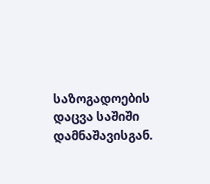საზოგადოების დაცვა საშიში დამნაშავისგან.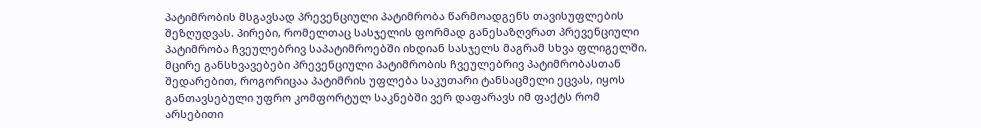პატიმრობის მსგავსად პრევენციული პატიმრობა წარმოადგენს თავისუფლების შეზღუდვას. პირები, რომელთაც სასჯელის ფორმად განესაზღვრათ პრევენციული პატიმრობა ჩვეულებრივ საპატიმროებში იხდიან სასჯელს მაგრამ სხვა ფლიგელში. მცირე განსხვავებები პრევენციული პატიმრობის ჩვეულებრივ პატიმრობასთან შედარებით, როგორიცაა პატიმრის უფლება საკუთარი ტანსაცმელი ეცვას, იყოს განთავსებული უფრო კომფორტულ საკნებში ვერ დაფარავს იმ ფაქტს რომ არსებითი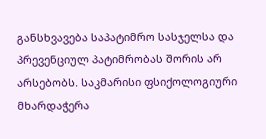განსხვავება საპატიმრო სასჯელსა და პრევენციულ პატიმრობას შორის არ არსებობს. საკმარისი ფსიქოლოგიური მხარდაჭერა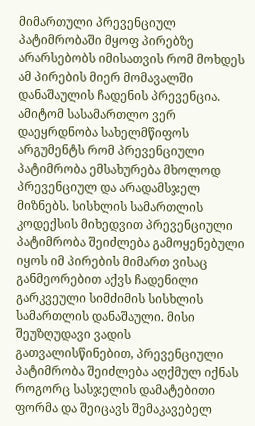მიმართული პრევენციულ პატიმრობაში მყოფ პირებზე არარსებობს იმისათვის რომ მოხდეს ამ პირების მიერ მომავალში დანაშაულის ჩადენის პრევენცია. ამიტომ სასამართლო ვერ დაეყრდნობა სახელმწიფოს არგუმენტს რომ პრევენციული პატიმრობა ემსახურება მხოლოდ პრევენციულ და არადამსჯელ მიზნებს. სისხლის სამართლის კოდექსის მიხედვით პრევენციული პატიმრობა შეიძლება გამოყენებული იყოს იმ პირების მიმართ ვისაც განმეორებით აქვს ჩადენილი გარკვეული სიმძიმის სისხლის სამართლის დანაშაული. მისი შეუზღუდავი ვადის გათვალისწინებით, პრევენციული პატიმრობა შეიძლება აღქმულ იქნას როგორც სასჯელის დამატებითი ფორმა და შეიცავს შემაკავებელ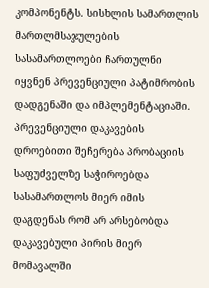კომპონენტს. სისხლის სამართლის მართლმსაჯულების სასამართლოები ჩართულნი იყვნენ პრევენციული პატიმრობის დადგენაში და იმპლემენტაციაში. პრევენციული დაკავების დროებითი შეჩერება პრობაციის საფუძველზე საჭიროებდა სასამართლოს მიერ იმის დაგდენას რომ არ არსებობდა დაკავებული პირის მიერ მომავალში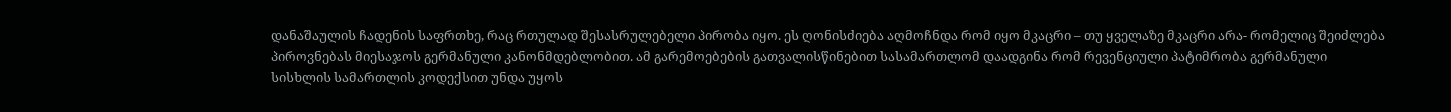დანაშაულის ჩადენის საფრთხე, რაც რთულად შესასრულებელი პირობა იყო. ეს ღონისძიება აღმოჩნდა რომ იყო მკაცრი – თუ ყველაზე მკაცრი არა- რომელიც შეიძლება პიროვნებას მიესაჯოს გერმანული კანონმდებლობით. ამ გარემოებების გათვალისწინებით სასამართლომ დაადგინა რომ რევენციული პატიმრობა გერმანული სისხლის სამართლის კოდექსით უნდა უყოს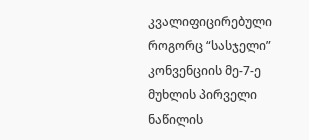კვალიფიცირებული როგორც “სასჯელი” კონვენციის მე-7-ე მუხლის პირველი ნაწილის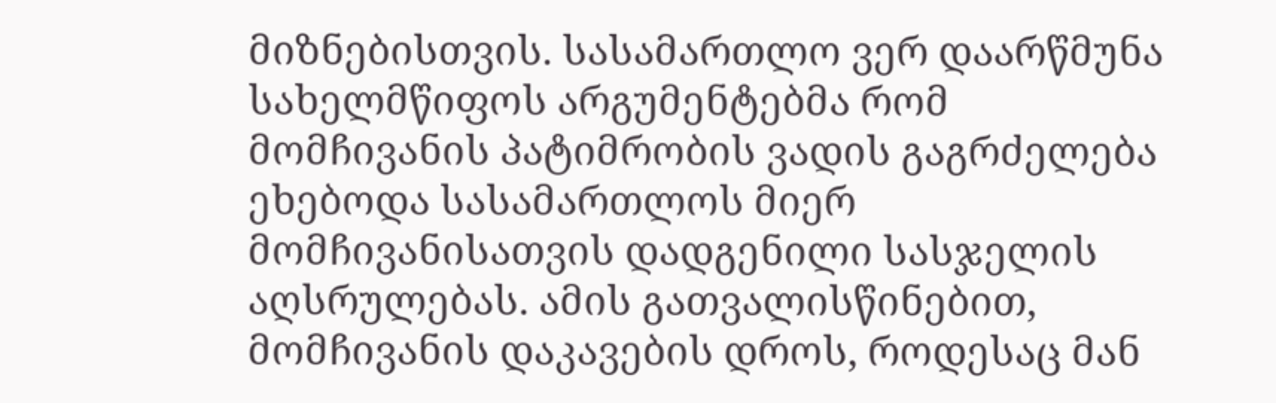მიზნებისთვის. სასამართლო ვერ დაარწმუნა სახელმწიფოს არგუმენტებმა რომ მომჩივანის პატიმრობის ვადის გაგრძელება ეხებოდა სასამართლოს მიერ მომჩივანისათვის დადგენილი სასჯელის აღსრულებას. ამის გათვალისწინებით, მომჩივანის დაკავების დროს, როდესაც მან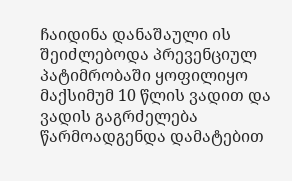ჩაიდინა დანაშაული ის შეიძლებოდა პრევენციულ პატიმრობაში ყოფილიყო მაქსიმუმ 10 წლის ვადით და ვადის გაგრძელება წარმოადგენდა დამატებით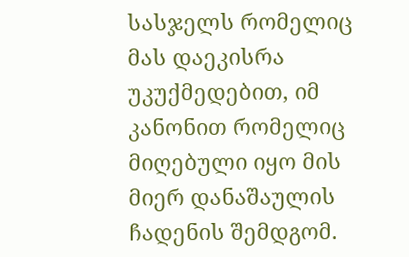სასჯელს რომელიც მას დაეკისრა უკუქმედებით, იმ კანონით რომელიც მიღებული იყო მის მიერ დანაშაულის ჩადენის შემდგომ.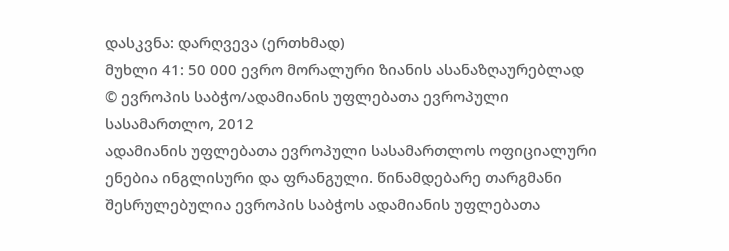დასკვნა: დარღვევა (ერთხმად)
მუხლი 41: 50 000 ევრო მორალური ზიანის ასანაზღაურებლად
© ევროპის საბჭო/ადამიანის უფლებათა ევროპული სასამართლო, 2012
ადამიანის უფლებათა ევროპული სასამართლოს ოფიციალური ენებია ინგლისური და ფრანგული. წინამდებარე თარგმანი შესრულებულია ევროპის საბჭოს ადამიანის უფლებათა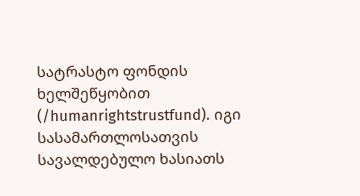სატრასტო ფონდის ხელშეწყობით (/humanrightstrustfund). იგი სასამართლოსათვის სავალდებულო ხასიათს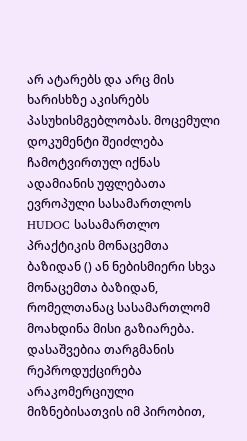არ ატარებს და არც მის ხარისხზე აკისრებს პასუხისმგებლობას. მოცემული დოკუმენტი შეიძლება ჩამოტვირთულ იქნას ადამიანის უფლებათა ევროპული სასამართლოს HUDOC სასამართლო პრაქტიკის მონაცემთა ბაზიდან () ან ნებისმიერი სხვა მონაცემთა ბაზიდან, რომელთანაც სასამართლომ მოახდინა მისი გაზიარება. დასაშვებია თარგმანის რეპროდუქცირება არაკომერციული მიზნებისათვის იმ პირობით,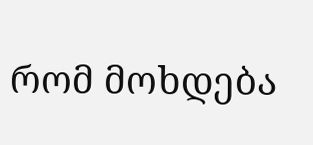რომ მოხდება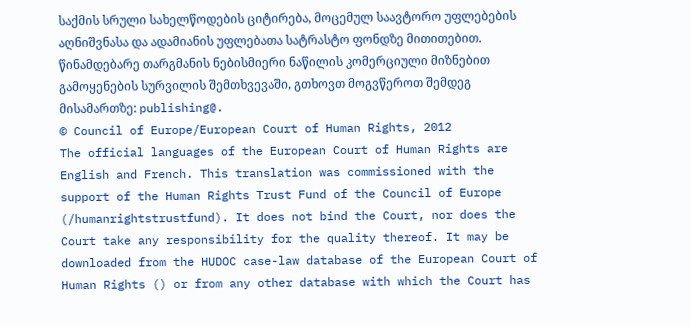საქმის სრული სახელწოდების ციტირება, მოცემულ საავტორო უფლებების აღნიშვნასა და ადამიანის უფლებათა სატრასტო ფონდზე მითითებით. წინამდებარე თარგმანის ნებისმიერი ნაწილის კომერციული მიზნებით გამოყენების სურვილის შემთხვევაში, გთხოვთ მოგვწეროთ შემდეგ მისამართზე: publishing@.
© Council of Europe/European Court of Human Rights, 2012
The official languages of the European Court of Human Rights are English and French. This translation was commissioned with the support of the Human Rights Trust Fund of the Council of Europe (/humanrightstrustfund). It does not bind the Court, nor does the Court take any responsibility for the quality thereof. It may be downloaded from the HUDOC case-law database of the European Court of Human Rights () or from any other database with which the Court has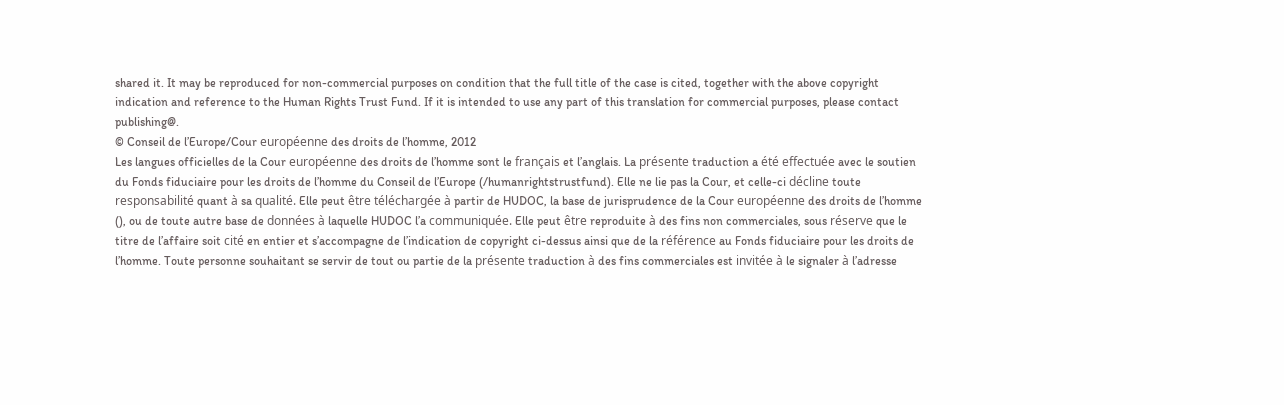shared it. It may be reproduced for non-commercial purposes on condition that the full title of the case is cited, together with the above copyright indication and reference to the Human Rights Trust Fund. If it is intended to use any part of this translation for commercial purposes, please contact publishing@.
© Conseil de l’Europe/Cour européenne des droits de l’homme, 2012
Les langues officielles de la Cour européenne des droits de l’homme sont le français et l’anglais. La présente traduction a été effectuée avec le soutien du Fonds fiduciaire pour les droits de l’homme du Conseil de l’Europe (/humanrightstrustfund). Elle ne lie pas la Cour, et celle-ci décline toute responsabilité quant à sa qualité. Elle peut être téléchargée à partir de HUDOC, la base de jurisprudence de la Cour européenne des droits de l’homme (), ou de toute autre base de données à laquelle HUDOC l’a communiquée. Elle peut être reproduite à des fins non commerciales, sous réserve que le titre de l’affaire soit cité en entier et s’accompagne de l’indication de copyright ci-dessus ainsi que de la référence au Fonds fiduciaire pour les droits de l’homme. Toute personne souhaitant se servir de tout ou partie de la présente traduction à des fins commerciales est invitée à le signaler à l’adresse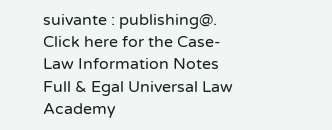suivante : publishing@.
Click here for the Case-Law Information Notes
Full & Egal Universal Law Academy